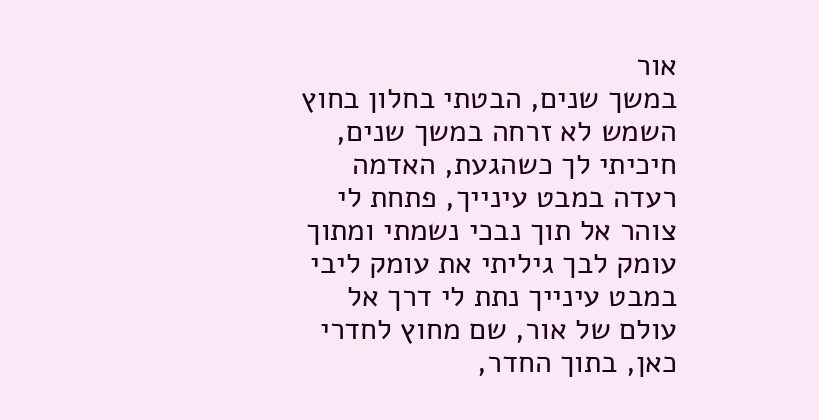אור
במשך שנים, הבטתי בחלון בחוץ השמש לא זרחה במשך שנים, חיכיתי לך כשהגעת, האדמה רעדה במבט עינייך, פתחת לי צוהר אל תוך נבכי נשמתי ומתוך עומק לבך גיליתי את עומק ליבי במבט עינייך נתת לי דרך אל עולם של אור, שם מחוץ לחדרי כאן, בתוך החדר,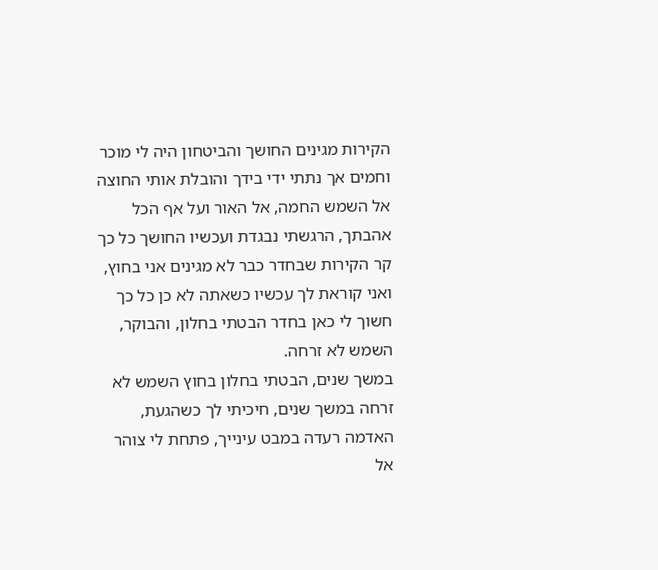הקירות מגינים החושך והביטחון היה לי מוכר וחמים אך נתתי ידי בידך והובלת אותי החוצה אל השמש החמה, אל האור ועל אף הכל אהבתך, הרגשתי נבגדת ועכשיו החושך כל כך קר הקירות שבחדר כבר לא מגינים אני בחוץ, ואני קוראת לך עכשיו כשאתה לא כן כל כך חשוך לי כאן בחדר הבטתי בחלון, והבוקר, השמש לא זרחה.
במשך שנים, הבטתי בחלון בחוץ השמש לא זרחה במשך שנים, חיכיתי לך כשהגעת, האדמה רעדה במבט עינייך, פתחת לי צוהר אל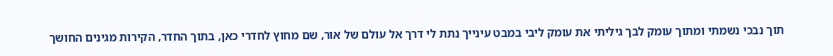תוך נבכי נשמתי ומתוך עומק לבך גיליתי את עומק ליבי במבט עינייך נתת לי דרך אל עולם של אור, שם מחוץ לחדרי כאן, בתוך החדר, הקירות מגינים החושך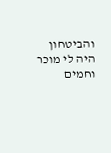והביטחון היה לי מוכר וחמים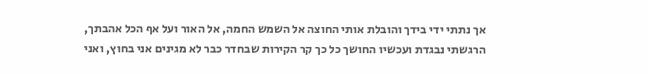אך נתתי ידי בידך והובלת אותי החוצה אל השמש החמה, אל האור ועל אף הכל אהבתך, הרגשתי נבגדת ועכשיו החושך כל כך קר הקירות שבחדר כבר לא מגינים אני בחוץ, ואני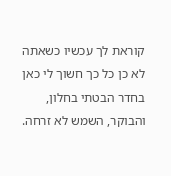קוראת לך עכשיו כשאתה לא כן כל כך חשוך לי כאן בחדר הבטתי בחלון, והבוקר, השמש לא זרחה.